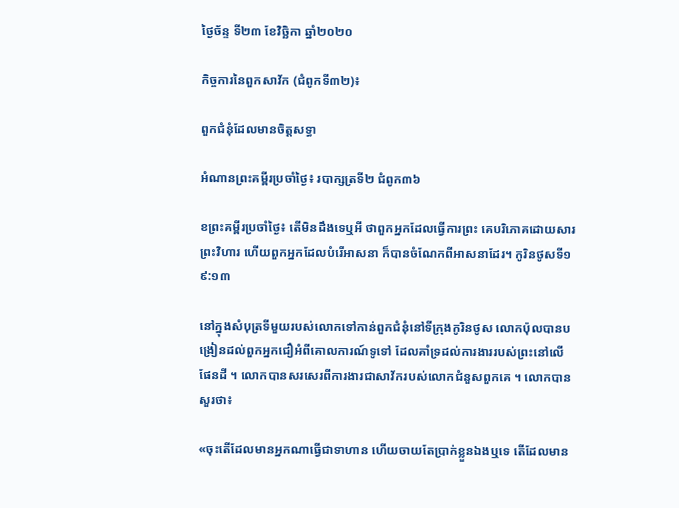ថ្ងៃច័ន្ទ ទី២៣ ខែវិច្ឆិកា ឆ្នាំ២០២០

កិច្ចការនៃពួកសាវ័ក (ជំពូកទី៣២)៖

ពួកជំនុំដែលមានចិត្តសទ្ធា

អំណានព្រះគម្ពីរប្រចាំថ្ងៃ៖ របាក្សត្រទី២ ជំពូក៣៦

ខព្រះគម្ពីរប្រចាំថ្ងៃ៖ តើមិនដឹងទេឬអី ថាពួកអ្នកដែលធ្វើការព្រះ គេបរិភោគដោយសារព្រះវិហារ ហើយពួកអ្នកដែលបំរើអាសនា ក៏បានចំណែកពីអាសនាដែរ។ កូរិនថូសទី១ ៩:១៣

នៅក្នុងសំបុត្រទីមួយរបស់លោកទៅកាន់ពួកជំនុំនៅទីក្រុងកូរិនថូស លោកប៉ុលបានបង្រៀនដល់ពួកអ្នកជឿអំពីគោលការណ៍ទូទៅ ដែលគាំទ្រដល់ការងាររបស់ព្រះនៅលើផែនដី ។ លោកបានសរសេរពីការងារជាសាវ័ករបស់លោកជំនួសពួកគេ ។ លោកបានសួរថា៖

«ចុះតើដែលមានអ្នកណាធ្វើជាទាហាន ហើយចាយតែប្រាក់ខ្លួនឯងឬទេ តើដែលមាន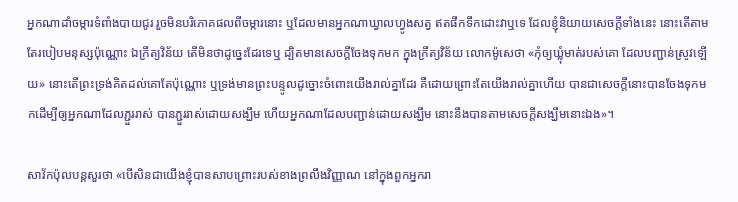អ្នកណាដាំចម្ការទំពាំងបាយជូរ រួចមិនបរិភោគផលពីចម្ការនោះ ឬដែលមានអ្នកណាឃ្វាលហ្វូងសត្វ ឥតផឹកទឹកដោះវាឬទេ ដែលខ្ញុំនិយាយសេចក្តីទាំងនេះ នោះតើតាមតែរបៀបមនុស្សប៉ុណ្ណោះ ឯក្រឹត្យវិន័យ តើមិនថាដូច្នេះដែរទេឬ ដ្បិតមានសេចក្តីចែងទុកមក ក្នុងក្រឹត្យវិន័យ លោកម៉ូសេថា «កុំឲ្យឃ្លុំមាត់របស់គោ ដែលបញ្ជាន់ស្រូវឡើយ» នោះតើព្រះទ្រង់គិតដល់គោតែប៉ុណ្ណោះ ឬទ្រង់មានព្រះបន្ទូលដូច្នោះចំពោះយើងរាល់គ្នាដែរ គឺដោយព្រោះតែយើងរាល់គ្នាហើយ បានជាសេចក្តីនោះបានចែងទុកមកដើម្បីឲ្យអ្នកណាដែលភ្ជួររាស់ បានភ្ជួររាស់ដោយសង្ឃឹម ហើយអ្នកណាដែលបញ្ជាន់ដោយសង្ឃឹម នោះនឹងបានតាមសេចក្តីសង្ឃឹមនោះឯង»។

សាវ័កប៉ុលបន្តសួរថា «បើសិនជាយើងខ្ញុំបានសាបព្រោះរបស់ខាងព្រលឹងវិញ្ញាណ នៅក្នុងពួកអ្នករា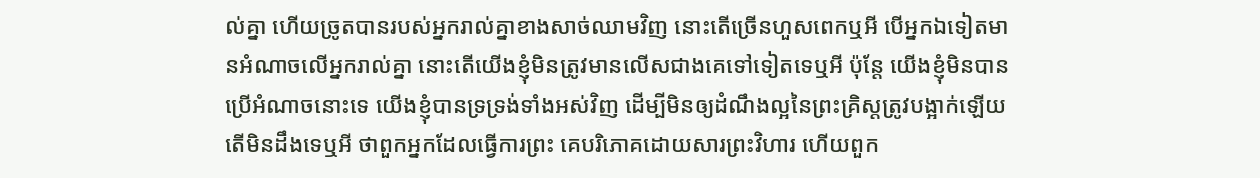ល់គ្នា ហើយច្រូតបានរបស់អ្នករាល់គ្នាខាងសាច់ឈាមវិញ នោះតើច្រើនហួសពេកឬអី បើអ្នកឯទៀតមានអំណាចលើអ្នករាល់គ្នា នោះតើយើងខ្ញុំមិនត្រូវមានលើសជាងគេទៅទៀតទេឬអី ប៉ុន្តែ យើងខ្ញុំមិនបានប្រើអំណាចនោះទេ យើងខ្ញុំបានទ្រទ្រង់ទាំងអស់វិញ ដើម្បីមិនឲ្យដំណឹងល្អនៃព្រះគ្រិស្តត្រូវបង្អាក់ឡើយ តើមិនដឹងទេឬអី ថាពួកអ្នកដែលធ្វើការព្រះ គេបរិភោគដោយសារព្រះវិហារ ហើយពួក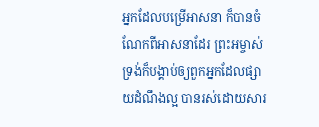អ្នកដែលបម្រើអាសនា ក៏បានចំណែកពីអាសនាដែរ ព្រះអម្ចាស់ទ្រង់ក៏បង្គាប់ឲ្យពួកអ្នកដែលផ្សាយដំណឹងល្អ បានរស់ដោយសារ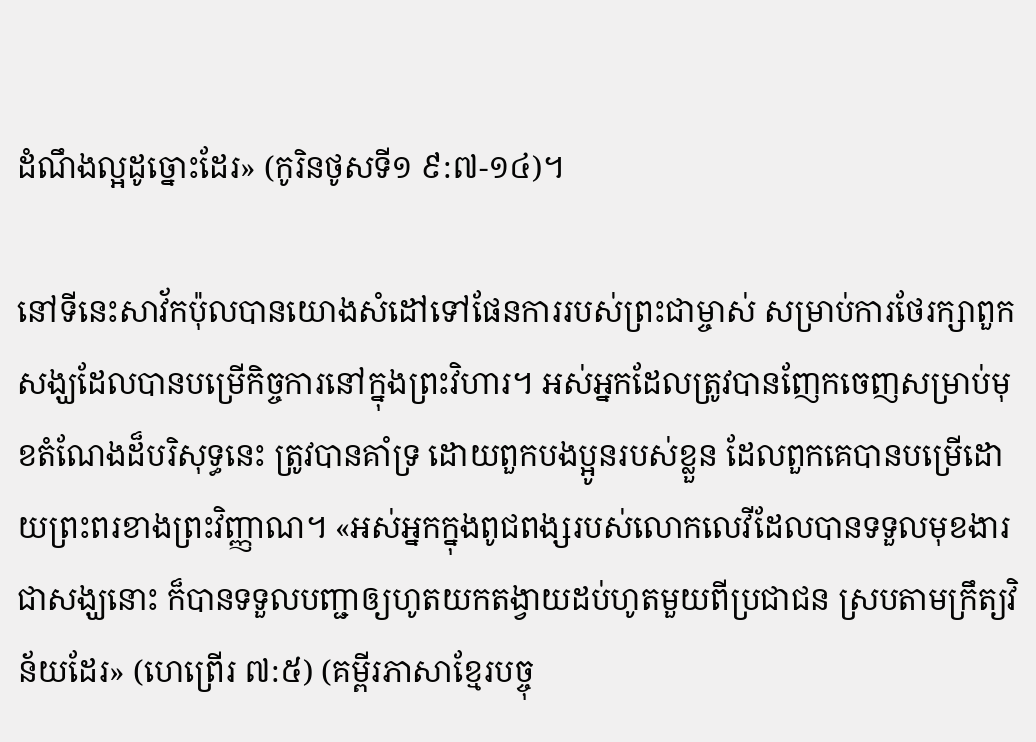ដំណឹងល្អដូច្នោះដែរ» (កូរិនថូសទី១ ៩:៧-១៤)។

នៅទីនេះសាវ័កប៉ុលបានយោងសំដៅទៅផែនការរបស់ព្រះជាម្ចាស់ សម្រាប់ការថែរក្សាពួកសង្ឃដែលបានបម្រើកិច្ចការនៅក្នុងព្រះវិហារ។ អស់អ្នកដែលត្រូវបានញែកចេញសម្រាប់មុខតំណែងដ៏បរិសុទ្ធនេះ ត្រូវបានគាំទ្រ ដោយពួកបងប្អូនរបស់ខ្លួន ដែលពួកគេបានបម្រើដោយព្រះពរខាងព្រះវិញ្ញាណ។ «អស់អ្នកក្នុងពូជពង្សរបស់លោកលេវីដែលបានទទួលមុខងារជាសង្ឃនោះ ក៏បានទទួលបញ្ជាឲ្យហូតយកតង្វាយដប់ហូតមួយពីប្រជាជន ស្របតាមក្រឹត្យវិន័យដែរ» (ហេព្រើរ ៧:៥) (គម្ពីរភាសាខ្មែរបច្ចុ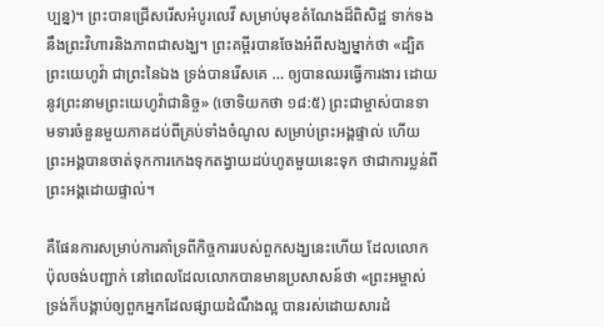ប្បន្ន)។ ព្រះបានជ្រើសរើសអំបូរលេវី សម្រាប់មុខតំណែងដ៏ពិសិដ្ឋ ទាក់ទងនឹងព្រះវិហារនិងភាពជាសង្ឃ។ ព្រះគម្ពីរបានចែងអំពីសង្ឃម្នាក់ថា «ដ្បិតព្រះយេហូវ៉ា ជាព្រះនៃឯង ទ្រង់បានរើសគេ … ឲ្យបានឈរធ្វើការងារ ដោយនូវព្រះនាមព្រះយេហូវ៉ាជានិច្ច» (ចោទិយកថា ១៨:៥) ព្រះជាម្ចាស់បានទាមទារចំនួនមួយភាគដប់ពីគ្រប់ទាំងចំណូល សម្រាប់ព្រះអង្គផ្ទាល់ ហើយព្រះអង្គបានចាត់ទុកការកេងទុកតង្វាយដប់ហូតមួយនេះទុក ថាជាការប្លន់ពីព្រះអង្គដោយផ្ទាល់។

គឺផែនការសម្រាប់ការគាំទ្រពីកិច្ចការរបស់ពួកសង្ឃនេះហើយ ដែលលោកប៉ុលចង់បញ្ជាក់ នៅពេលដែលលោកបានមានប្រសាសន៍ថា «ព្រះអម្ចាស់ទ្រង់ក៏បង្គាប់ឲ្យពួកអ្នកដែលផ្សាយដំណឹងល្អ បានរស់ដោយសារដំ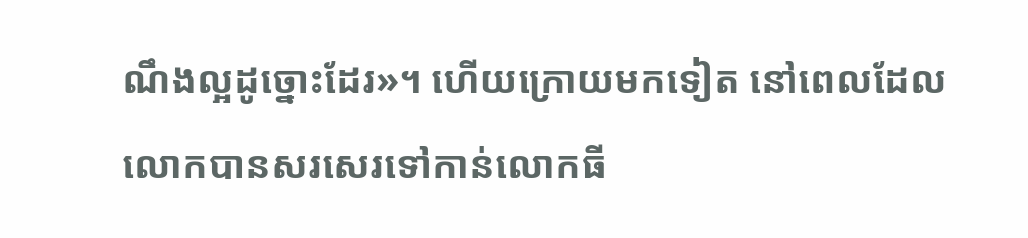ណឹងល្អដូច្នោះដែរ»។ ហើយក្រោយមកទៀត នៅពេលដែលលោកបានសរសេរទៅកាន់លោកធី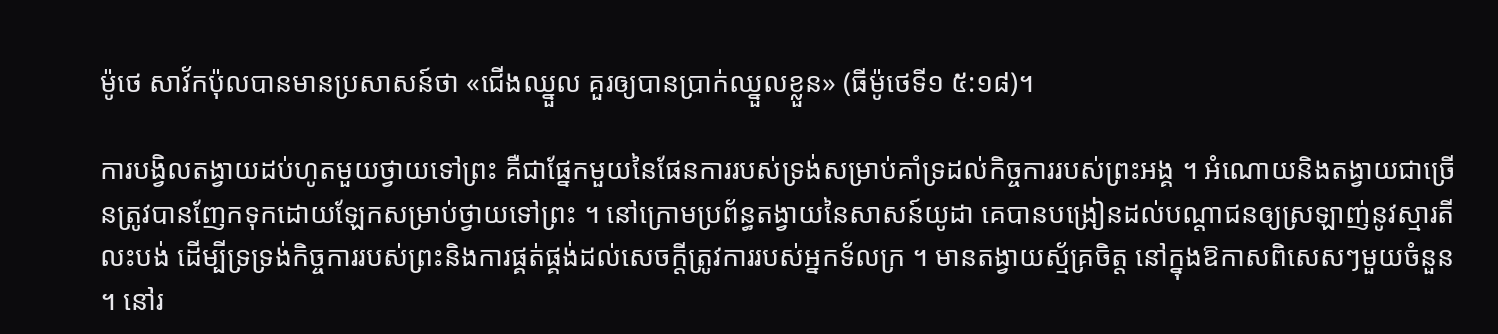ម៉ូថេ សាវ័កប៉ុលបានមានប្រសាសន៍ថា «ជើងឈ្នួល គួរឲ្យបានប្រាក់ឈ្នួលខ្លួន» (ធីម៉ូថេទី១ ៥:១៨)។

ការបង្វិលតង្វាយដប់ហូតមួយថ្វាយទៅព្រះ គឺជាផ្នែកមួយនៃផែនការរបស់ទ្រង់សម្រាប់គាំទ្រដល់កិច្ចការរបស់ព្រះអង្គ ។ អំណោយនិងតង្វាយជាច្រើនត្រូវបានញែកទុកដោយឡែកសម្រាប់ថ្វាយទៅព្រះ ។ នៅក្រោមប្រព័ន្ធតង្វាយនៃសាសន៍យូដា គេបានបង្រៀនដល់បណ្តាជនឲ្យស្រឡាញ់នូវស្មារតីលះបង់ ដើម្បីទ្រទ្រង់កិច្ចការរបស់ព្រះនិងការផ្គត់ផ្គង់ដល់សេចក្ដីត្រូវការរបស់អ្នកទ័លក្រ ។ មានតង្វាយស្ម័គ្រចិត្ត នៅក្នុងឱកាសពិសេសៗមួយចំនួន ។ នៅរ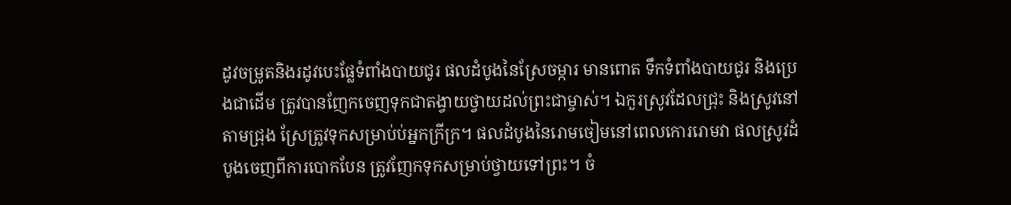ដូវចម្រូតនិងរដូវបេះផ្លែទំពាំងបាយជូរ ផលដំបូងនៃស្រែចម្ការ មានពោត ទឹកទំពាំងបាយជូរ និងប្រេងជាដើម ត្រូវបានញែកចេញទុកជាតង្វាយថ្វាយដល់ព្រះជាម្ចាស់។ ឯកួរស្រូវដែលជ្រុះ និងស្រូវនៅតាមជ្រុង ស្រែត្រូវទុកសម្រាប់ប់អ្នកក្រីក្រ។ ផលដំបូងនៃរោមចៀមនៅពេលកោររោមវា ផលស្រូវដំបូងចេញពីការបោកបែន ត្រូវញែកទុកសម្រាប់ថ្វាយទៅព្រះ។ ចំ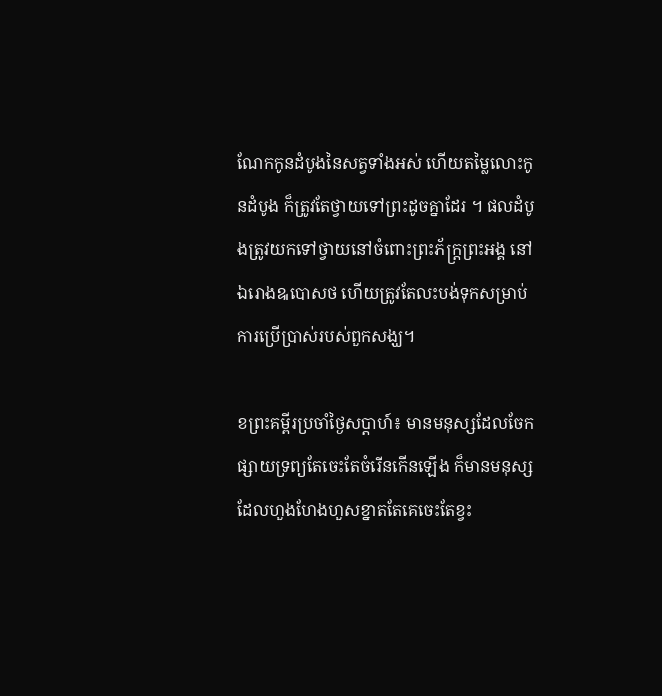ណែកកូនដំបូងនៃសត្វទាំងអស់ ហើយតម្លៃលោះកូនដំបូង ក៏ត្រូវតែថ្វាយទៅព្រះដូចគ្នាដែរ ។ ផលដំបូងត្រូវយកទៅថ្វាយនៅចំពោះព្រះភ័ក្ត្រព្រះអង្គ នៅឯរោងឩបោសថ ហើយត្រូវតែលះបង់ទុកសម្រាប់ការប្រើប្រាស់របស់ពួកសង្ឃ។

ខព្រះគម្ពីរប្រចាំថ្ងៃសប្តាហ៍៖ មានមនុស្សដែលចែកផ្សាយទ្រព្យតែចេះតែចំរើនកើនឡើង ក៏មានមនុស្សដែលហួងហែងហួសខ្នាតតែគេចេះតែខ្វះ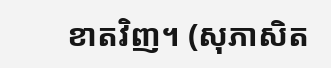ខាតវិញ។ (សុភាសិត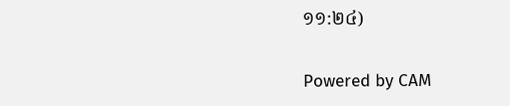១១:២៤)

Powered by CAM